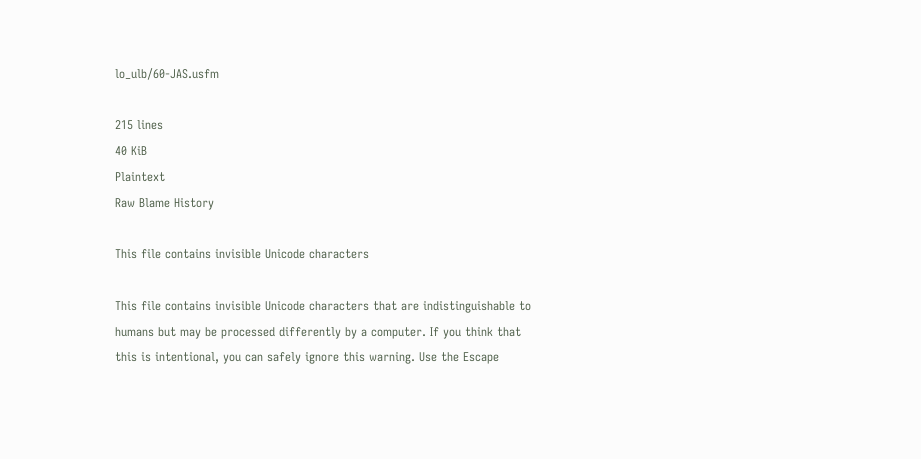lo_ulb/60-JAS.usfm

215 lines
40 KiB
Plaintext
Raw Blame History

This file contains invisible Unicode characters

This file contains invisible Unicode characters that are indistinguishable to humans but may be processed differently by a computer. If you think that this is intentional, you can safely ignore this warning. Use the Escape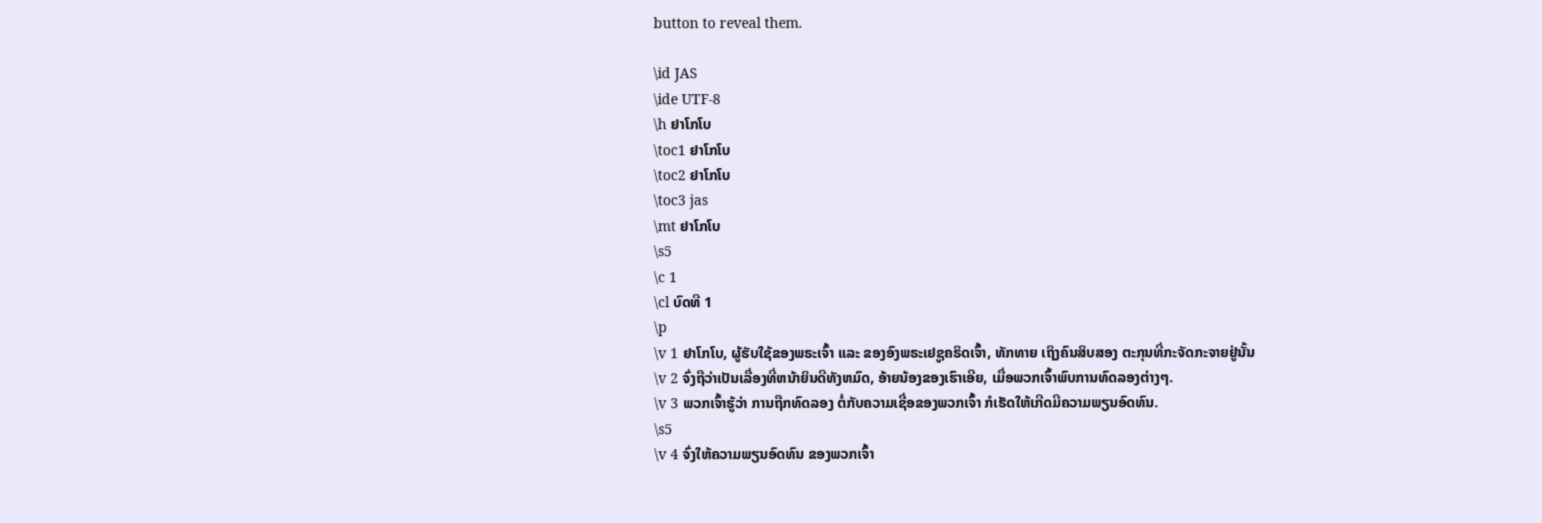button to reveal them.

\id JAS
\ide UTF-8
\h ຢາໂກໂບ
\toc1 ຢາໂກໂບ
\toc2 ຢາໂກໂບ
\toc3 jas
\mt ຢາໂກໂບ
\s5
\c 1
\cl ບົດທີ 1
\p
\v 1 ຢາໂກໂບ, ຜູ້ຮັບໃຊ້ຂອງພຣະເຈົ້າ ແລະ ຂອງອົງພຣະເຢຊູຄຣິດເຈົ້າ, ທັກທາຍ ເຖິງຄົນສິບສອງ ຕະກຸນທີ່ກະຈັດກະຈາຍຢູ່ນັ້ນ
\v 2 ຈົ່ງຖືວ່າເປັນເລື່ອງທີ່ຫນ້າຍິນດີທັງຫມົດ, ອ້າຍນ້ອງຂອງເຮົາເອີຍ, ເມື່ອພວກເຈົ້າພົບການທົດລອງຕ່າງໆ.
\v 3 ພວກເຈົ້າຮູ້ວ່າ ການຖືກທົດລອງ ຕໍ່ກັບຄວາມເຊື່ອຂອງພວກເຈົ້າ ກໍເຮັດໃຫ້ເກີດມີຄວາມພຽນອົດທົນ.
\s5
\v 4 ຈົ່ງໃຫ້ຄວາມພຽນອົດທົນ ຂອງພວກເຈົ້າ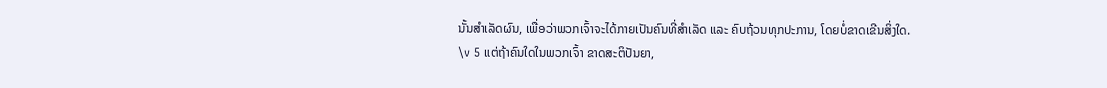ນັ້ນສຳເລັດຜົນ, ເພື່ອວ່າພວກເຈົ້າຈະໄດ້ກາຍເປັນຄົນທີ່ສຳເລັດ ແລະ ຄົບຖ້ວນທຸກປະການ, ໂດຍບໍ່ຂາດເຂີນສິ່ງໃດ.
\v 5 ແຕ່ຖ້າຄົນໃດໃນພວກເຈົ້າ ຂາດສະຕິປັນຍາ,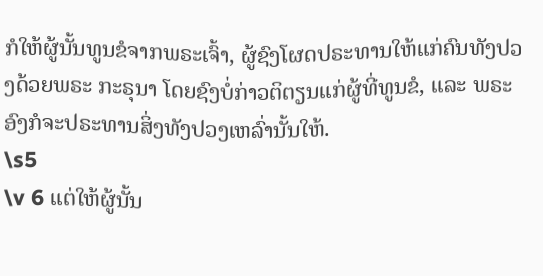ກໍໃຫ້ຜູ້ນັ້ນທູນຂໍຈາກພຣະເຈົ້າ, ຜູ້ຊົງໂຜດປຣະທານໃຫ້ແກ່ຄົນທັງປວງດ້ວຍພຣະ ກະຣຸນາ ໂດຍຊົງບໍ່ກ່າວຕິຕຽນແກ່ຜູ້ທີ່ທູນຂໍ, ແລະ ພຣະອົງກໍຈະປຣະທານສິ່ງທັງປວງເຫລົ່ານັ້ນໃຫ້.
\s5
\v 6 ແຕ່ໃຫ້ຜູ້ນັ້ນ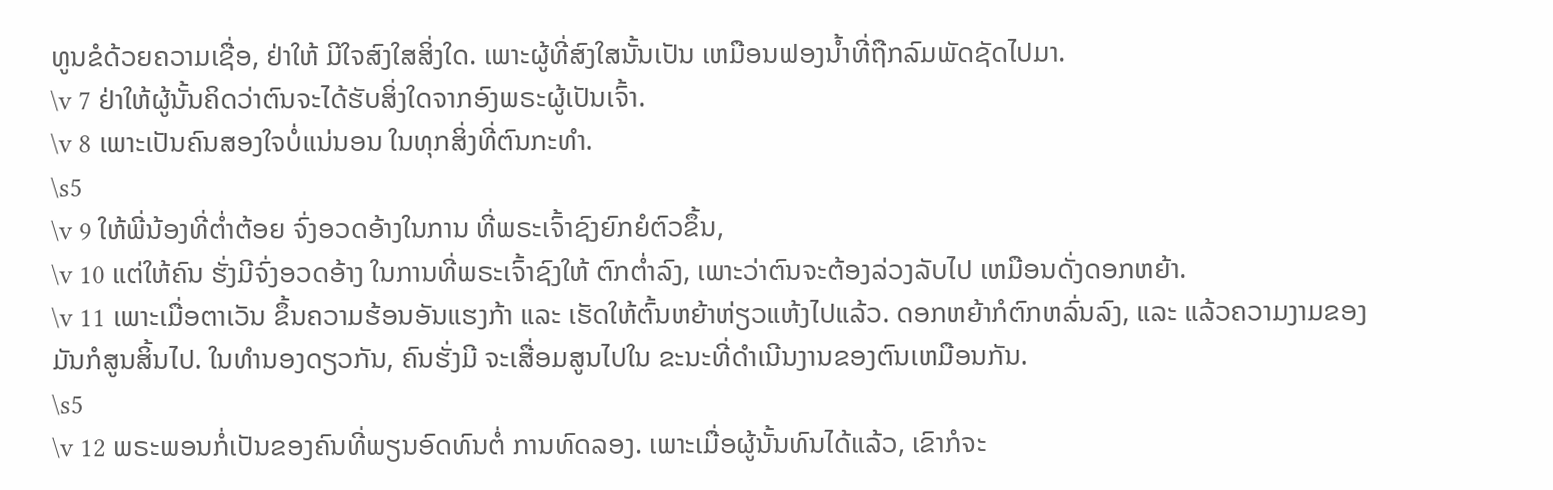ທູນຂໍດ້ວຍຄວາມເຊື່ອ, ຢ່າໃຫ້ ມີໃຈສົງໃສສິ່ງໃດ. ເພາະຜູ້ທີ່ສົງໃສນັ້ນເປັນ ເຫມືອນຟອງນໍ້າທີ່ຖືກລົມພັດຊັດໄປມາ.
\v 7 ຢ່າໃຫ້ຜູ້ນັ້ນຄິດວ່າຕົນຈະໄດ້ຮັບສິ່ງໃດຈາກອົງພຣະຜູ້ເປັນເຈົ້າ.
\v 8 ເພາະເປັນຄົນສອງໃຈບໍ່ແນ່ນອນ ໃນທຸກສິ່ງທີ່ຕົນກະທຳ.
\s5
\v 9 ໃຫ້ພີ່ນ້ອງທີ່ຕໍ່າຕ້ອຍ ຈົ່ງອວດອ້າງໃນການ ທີ່ພຣະເຈົ້າຊົງຍົກຍໍຕົວຂຶ້ນ,
\v 10 ແຕ່ໃຫ້ຄົນ ຮັ່ງມີຈົ່ງອວດອ້າງ ໃນການທີ່ພຣະເຈົ້າຊົງໃຫ້ ຕົກຕໍ່າລົງ, ເພາະວ່າຕົນຈະຕ້ອງລ່ວງລັບໄປ ເຫມືອນດັ່ງດອກຫຍ້າ.
\v 11 ເພາະເມື່ອຕາເວັນ ຂຶ້ນຄວາມຮ້ອນອັນແຮງກ້າ ແລະ ເຮັດໃຫ້ຕົ້ນຫຍ້າຫ່ຽວແຫ້ງໄປແລ້ວ. ດອກຫຍ້າກໍຕົກຫລົ່ນລົງ, ແລະ ແລ້ວຄວາມງາມຂອງມັນກໍສູນສິ້ນໄປ. ໃນທຳນອງດຽວກັນ, ຄົນຮັ່ງມີ ຈະເສື່ອມສູນໄປໃນ ຂະນະທີ່ດຳເນີນງານຂອງຕົນເຫມືອນກັນ.
\s5
\v 12 ພຣະພອນກໍ່ເປັນຂອງຄົນທີ່ພຽນອົດທົນຕໍ່ ການທົດລອງ. ເພາະເມື່ອຜູ້ນັ້ນທົນໄດ້ແລ້ວ, ເຂົາກໍຈະ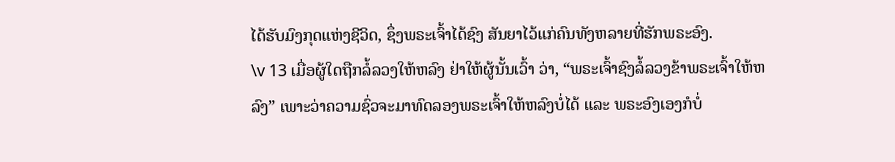ໄດ້ຮັບມົງກຸດແຫ່ງຊີວິດ, ຊຶ່ງພຣະເຈົ້າໄດ້ຊົງ ສັນຍາໄວ້ແກ່ຄົນທັງຫລາຍທີ່ຮັກພຣະອົງ.
\v 13 ເມື່ອຜູ້ໃດຖືກລໍ້ລວງໃຫ້ຫລົງ ຢ່າໃຫ້ຜູ້ນັ້ນເວົ້າ ວ່າ, “ພຣະເຈົ້າຊົງລໍ້ລວງຂ້າພຣະເຈົ້າໃຫ້ຫລົງ” ເພາະວ່າຄວາມຊົ່ວຈະມາທົດລອງພຣະເຈົ້າໃຫ້ຫລົງບໍ່ໄດ້ ແລະ ພຣະອົງເອງກໍບໍ່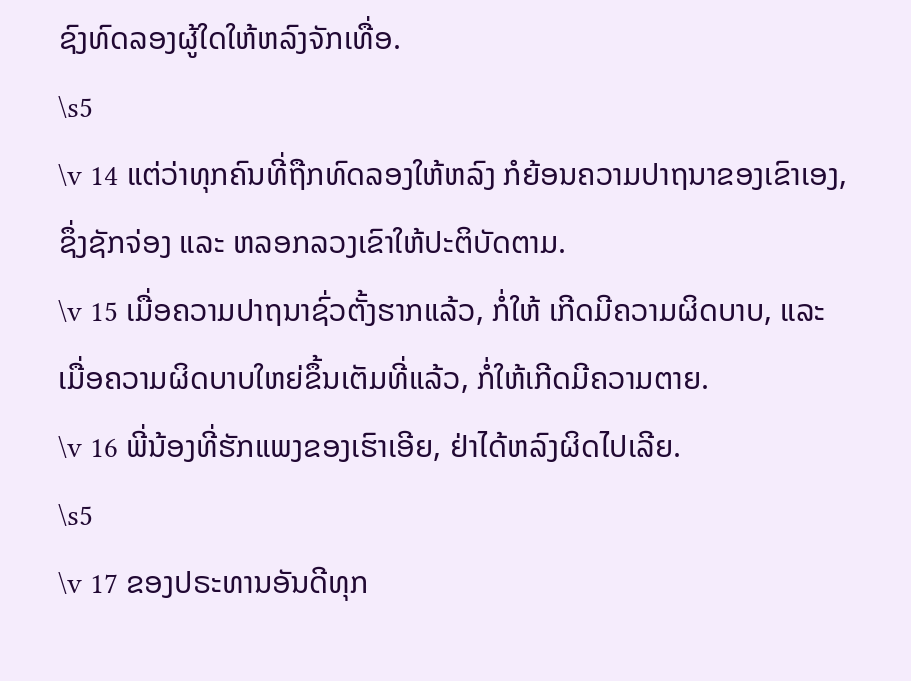ຊົງທົດລອງຜູ້ໃດໃຫ້ຫລົງຈັກເທື່ອ.
\s5
\v 14 ແຕ່ວ່າທຸກຄົນທີ່ຖືກທົດລອງໃຫ້ຫລົງ ກໍຍ້ອນຄວາມປາຖນາຂອງເຂົາເອງ, ຊຶ່ງຊັກຈ່ອງ ແລະ ຫລອກລວງເຂົາໃຫ້ປະຕິບັດຕາມ.
\v 15 ເມື່ອຄວາມປາຖນາຊົ່ວຕັ້ງຮາກແລ້ວ, ກໍ່ໃຫ້ ເກີດມີຄວາມຜິດບາບ, ແລະ ເມື່ອຄວາມຜິດບາບໃຫຍ່ຂຶ້ນເຕັມທີ່ແລ້ວ, ກໍ່ໃຫ້ເກີດມີຄວາມຕາຍ.
\v 16 ພີ່ນ້ອງທີ່ຮັກແພງຂອງເຮົາເອີຍ, ຢ່າໄດ້ຫລົງຜິດໄປເລີຍ.
\s5
\v 17 ຂອງປຣະທານອັນດີທຸກ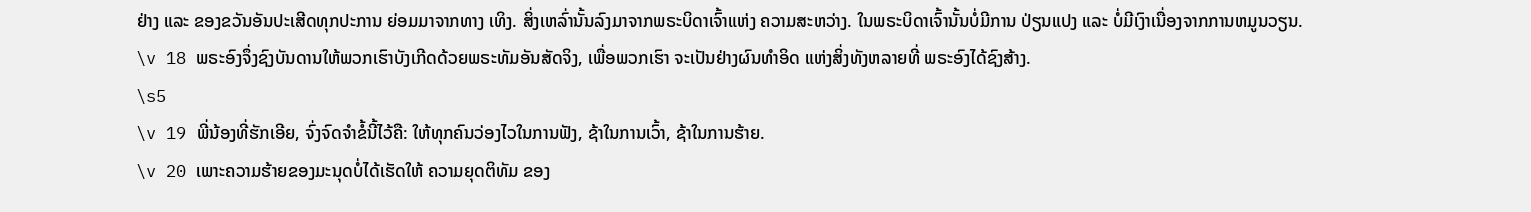ຢ່າງ ແລະ ຂອງຂວັນອັນປະເສີດທຸກປະການ ຍ່ອມມາຈາກທາງ ເທິງ. ສິ່ງເຫລົ່ານັ້ນລົງມາຈາກພຣະບິດາເຈົ້າແຫ່ງ ຄວາມສະຫວ່າງ. ໃນພຣະບິດາເຈົ້ານັ້ນບໍ່ມີການ ປ່ຽນແປງ ແລະ ບໍ່ມີເງົາເນື່ອງຈາກການຫມູນວຽນ.
\v 18 ພຣະອົງຈຶ່ງຊົງບັນດານໃຫ້ພວກເຮົາບັງເກີດດ້ວຍພຣະທັມອັນສັດຈິງ, ເພື່ອພວກເຮົາ ຈະເປັນຢ່າງຜົນທຳອິດ ແຫ່ງສິ່ງທັງຫລາຍທີ່ ພຣະອົງໄດ້ຊົງສ້າງ.
\s5
\v 19 ພີ່ນ້ອງທີ່ຮັກເອີຍ, ຈົ່ງຈົດຈຳຂໍ້ນີ້ໄວ້ຄື: ໃຫ້ທຸກຄົນວ່ອງໄວໃນການຟັງ, ຊ້າໃນການເວົ້າ, ຊ້າໃນການຮ້າຍ.
\v 20 ເພາະຄວາມຮ້າຍຂອງມະນຸດບໍ່ໄດ້ເຮັດໃຫ້ ຄວາມຍຸດຕິທັມ ຂອງ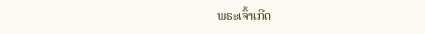ພຣະເຈົ້າເກີດ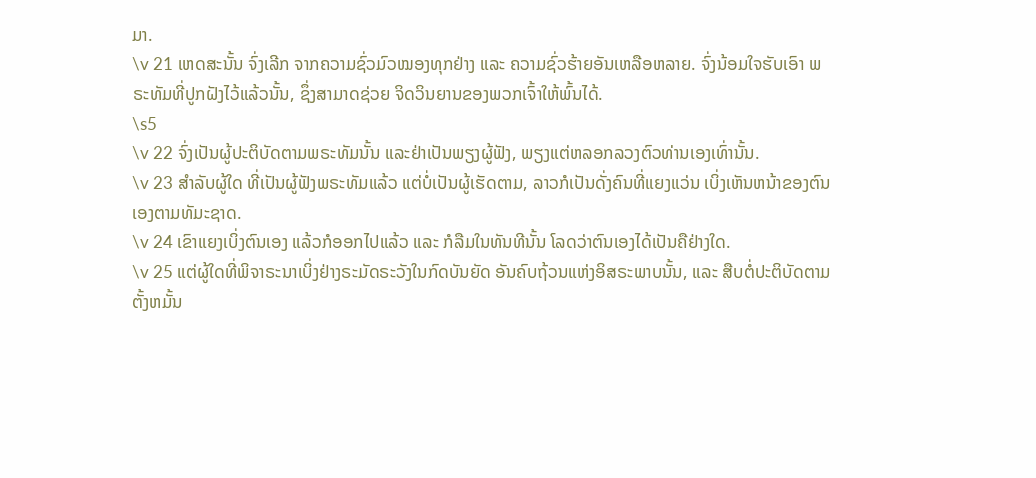ມາ.
\v 21 ເຫດສະນັ້ນ ຈົ່ງເລີກ ຈາກຄວາມຊົ່ວມົວໝອງທຸກຢ່າງ ແລະ ຄວາມຊົ່ວຮ້າຍອັນເຫລືອຫລາຍ. ຈົ່ງນ້ອມໃຈຮັບເອົາ ພຣະທັມທີ່ປູກຝັງໄວ້ແລ້ວນັ້ນ, ຊຶ່ງສາມາດຊ່ວຍ ຈິດວິນຍານຂອງພວກເຈົ້າໃຫ້ພົ້ນໄດ້.
\s5
\v 22 ຈົ່ງເປັນຜູ້ປະຕິບັດຕາມພຣະທັມນັ້ນ ແລະຢ່າເປັນພຽງຜູ້ຟັງ, ພຽງແຕ່ຫລອກລວງຕົວທ່ານເອງເທົ່ານັ້ນ.
\v 23 ສຳລັບຜູ້ໃດ ທີ່ເປັນຜູ້ຟັງພຣະທັມແລ້ວ ແຕ່ບໍ່ເປັນຜູ້ເຮັດຕາມ, ລາວກໍເປັນດັ່ງຄົນທີ່ແຍງແວ່ນ ເບິ່ງເຫັນຫນ້າຂອງຕົນເອງຕາມທັມະຊາດ.
\v 24 ເຂົາແຍງເບິ່ງຕົນເອງ ແລ້ວກໍອອກໄປແລ້ວ ແລະ ກໍລືມໃນທັນທີນັ້ນ ໂລດວ່າຕົນເອງໄດ້ເປັນຄືຢ່າງໃດ.
\v 25 ແຕ່ຜູ້ໃດທີ່ພິຈາຣະນາເບິ່ງຢ່າງຣະມັດຣະວັງໃນກົດບັນຍັດ ອັນຄົບຖ້ວນແຫ່ງອິສຣະພາບນັ້ນ, ແລະ ສືບຕໍ່ປະຕິບັດຕາມ ຕັ້ງຫມັ້ນ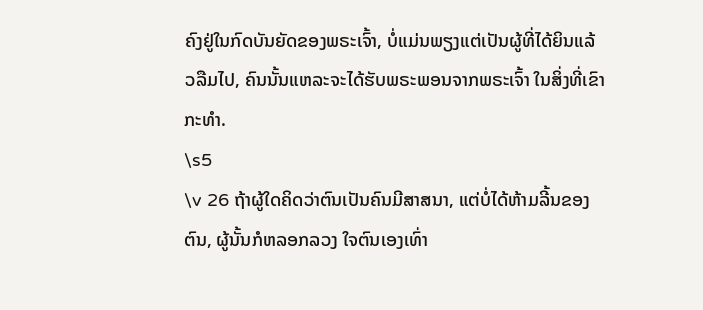ຄົງຢູ່ໃນກົດບັນຍັດຂອງພຣະເຈົ້າ, ບໍ່ແມ່ນພຽງແຕ່ເປັນຜູ້ທີ່ໄດ້ຍິນແລ້ວລືມໄປ, ຄົນນັ້ນແຫລະຈະໄດ້ຮັບພຣະພອນຈາກພຣະເຈົ້າ ໃນສິ່ງທີ່ເຂົາກະທຳ.
\s5
\v 26 ຖ້າຜູ້ໃດຄິດວ່າຕົນເປັນຄົນມີສາສນາ, ແຕ່ບໍ່ໄດ້ຫ້າມລີ້ນຂອງຕົນ, ຜູ້ນັ້ນກໍຫລອກລວງ ໃຈຕົນເອງເທົ່າ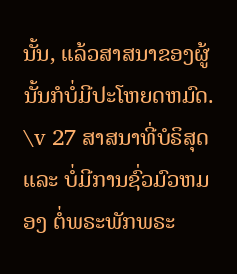ນັ້ນ, ແລ້ວສາສນາຂອງຜູ້ນັ້ນກໍບໍ່ມີປະໂຫຍດຫມົດ.
\v 27 ສາສນາທີ່ບໍຣິສຸດ ແລະ ບໍ່ມີການຊົ່ວມົວຫມອງ ຕໍ່ພຣະພັກພຣະ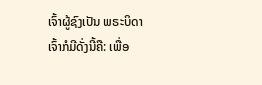ເຈົ້າຜູ້ຊົງເປັນ ພຣະບິດາເຈົ້າກໍມີດັ່ງນີ້ຄື: ເພື່ອ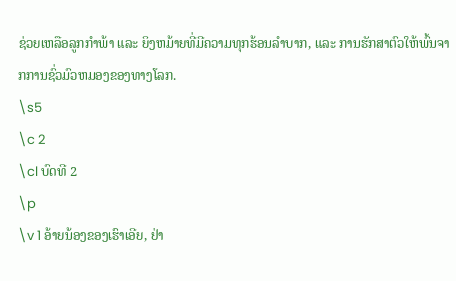ຊ່ວຍເຫລືອລູກກຳພ້າ ແລະ ຍິງຫມ້າຍທີ່ມີຄວາມທຸກຮ້ອນລຳບາກ, ແລະ ການຮັກສາຕົວໃຫ້ພົ້ນຈາກການຊົ່ວມົວຫມອງຂອງທາງໂລກ.
\s5
\c 2
\cl ບົດທີ 2
\p
\v 1 ອ້າຍນ້ອງຂອງເຮົາເອີຍ, ຢ່າ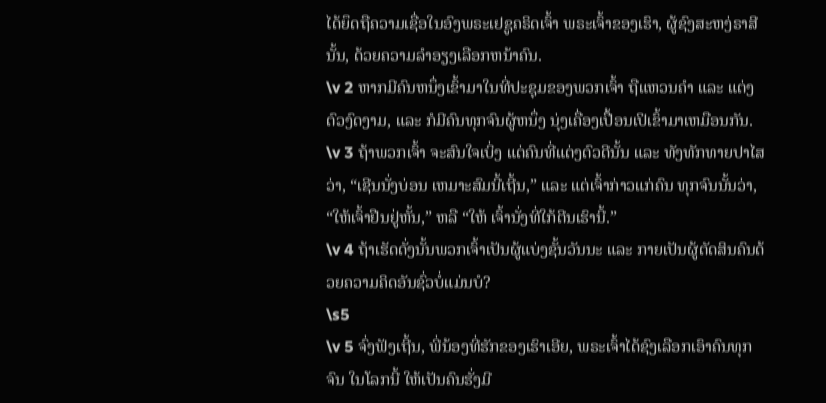ໄດ້ຍຶດຖືຄວາມເຊື່ອໃນອົງພຣະເຢຊູຄຣິດເຈົ້າ ພຣະເຈົ້າຂອງເຮົາ, ຜູ້ຊົງສະຫງ່ຣາສີນັ້ນ, ດ້ວຍຄວາມລຳອຽງເລືອກຫນ້າຄົນ.
\v 2 ຫາກມີຄົນຫນຶ່ງເຂົ້າມາໃນທີ່ປະຊຸມຂອງພວກເຈົ້າ ຖືແຫວນຄຳ ແລະ ແຕ່ງຕົວງົດງາມ, ແລະ ກໍມີຄົນທຸກຈົນຜູ້ຫນຶ່ງ ນຸ່ງເຄື່ອງເປື້ອນເປິເຂົ້າມາເຫມືອນກັນ.
\v 3 ຖ້າພວກເຈົ້າ ຈະສົນໃຈເບິ່ງ ແຕ່ຄົນທີ່ແຕ່ງຕົວດີນັ້ນ ແລະ ທັງທັກທາຍປາໄສວ່າ, “ເຊີນນັ່ງບ່ອນ ເຫມາະສົມນີ້ເຖີ້ນ,” ແລະ ແຕ່ເຈົ້າກ່າວແກ່ຄົນ ທຸກຈົນນັ້ນວ່າ, “ໃຫ້ເຈົ້າຢືນຢູ່ຫັ້ນ,” ຫລື “ໃຫ້ ເຈົ້ານັ່ງທີ່ໃກ້ຕີນເຮົານີ້.”
\v 4 ຖ້າເຮັດດັ່ງນັ້ນພວກເຈົ້າເປັນຜູ້ແບ່ງຊັ້ນວັນນະ ແລະ ກາຍເປັນຜູ້ຕັດສິນຄົນດ້ວຍຄວາມຄິດອັນຊົ່ວບໍ່ແມ່ນບໍ?
\s5
\v 5 ຈົ່ງຟັງເຖີ້ນ, ພີ່ນ້ອງທີ່ຮັກຂອງເຮົາເອີຍ, ພຣະເຈົ້າໄດ້ຊົງເລືອກເອົາຄົນທຸກຈົນ ໃນໂລກນີ້ ໃຫ້ເປັນຄົນຮັ່ງມີ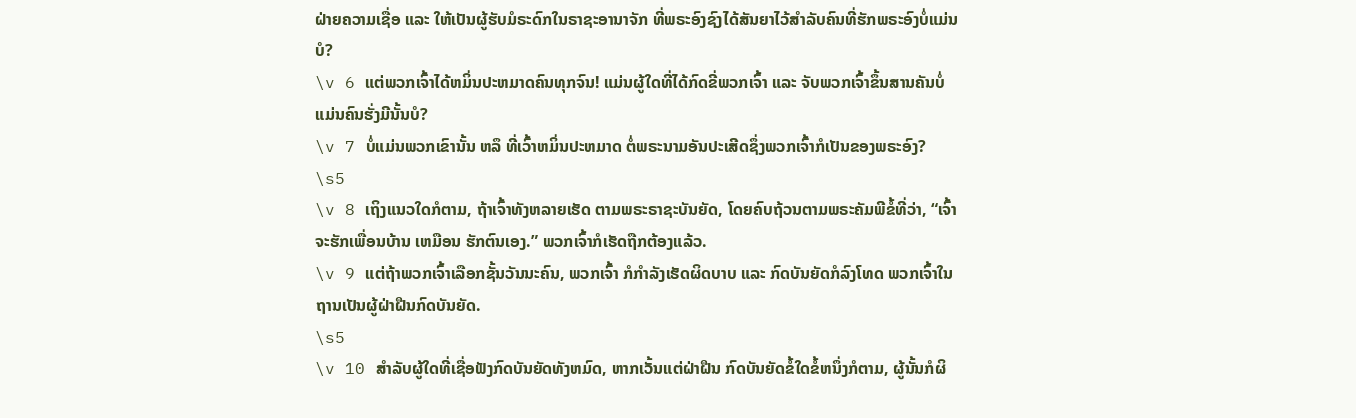ຝ່າຍຄວາມເຊື່ອ ແລະ ໃຫ້ເປັນຜູ້ຮັບມໍຣະດົກໃນຣາຊະອານາຈັກ ທີ່ພຣະອົງຊົງໄດ້ສັນຍາໄວ້ສຳລັບຄົນທີ່ຮັກພຣະອົງບໍ່ແມ່ນບໍ?
\v 6 ແຕ່ພວກເຈົ້າໄດ້ຫມິ່ນປະຫມາດຄົນທຸກຈົນ! ແມ່ນຜູ້ໃດທີ່ໄດ້ກົດຂີ່ພວກເຈົ້າ ແລະ ຈັບພວກເຈົ້າຂຶ້ນສານຄັນບໍ່ແມ່ນຄົນຮັ່ງມີນັ້ນບໍ?
\v 7 ບໍ່ແມ່ນພວກເຂົານັ້ນ ຫລຶ ທີ່ເວົ້າຫມິ່ນປະຫມາດ ຕໍ່ພຣະນາມອັນປະເສີດຊຶ່ງພວກເຈົ້າກໍເປັນຂອງພຣະອົງ?
\s5
\v 8 ເຖິງແນວໃດກໍຕາມ, ຖ້າເຈົ້າທັງຫລາຍເຮັດ ຕາມພຣະຣາຊະບັນຍັດ, ໂດຍຄົບຖ້ວນຕາມພຣະຄັມພີຂໍ້ທີ່ວ່າ, “ເຈົ້າຈະຮັກເພື່ອນບ້ານ ເຫມືອນ ຮັກຕົນເອງ.” ພວກເຈົ້າກໍເຮັດຖືກຕ້ອງແລ້ວ.
\v 9 ແຕ່ຖ້າພວກເຈົ້າເລືອກຊັ້ນວັນນະຄົນ, ພວກເຈົ້າ ກໍກຳລັງເຮັດຜິດບາບ ແລະ ກົດບັນຍັດກໍລົງໂທດ ພວກເຈົ້າໃນຖານເປັນຜູ້ຝ່າຝືນກົດບັນຍັດ.
\s5
\v 10 ສຳລັບຜູ້ໃດທີ່ເຊື່ອຟັງກົດບັນຍັດທັງຫມົດ, ຫາກເວັ້ນແຕ່ຝ່າຝືນ ກົດບັນຍັດຂໍ້ໃດຂໍ້ຫນຶ່ງກໍຕາມ, ຜູ້ນັ້ນກໍຜິ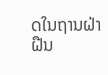ດໃນຖານຝ່າຝືນ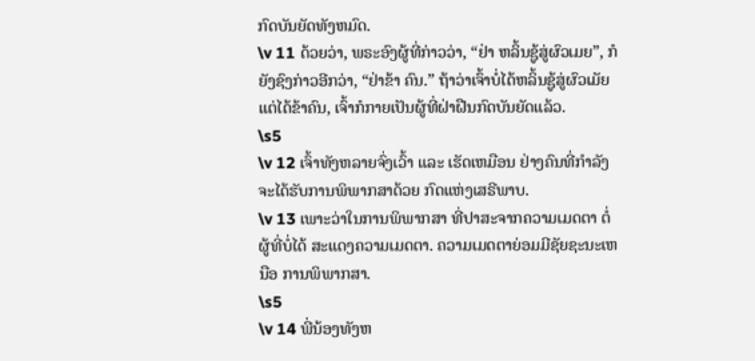ກົດບັນຍັດທັງຫມົດ.
\v 11 ດ້ວຍວ່າ, ພຣະອົງຜູ້ທີ່ກ່າວວ່າ, “ຢ່າ ຫລິ້ນຊູ້ສູ່ຜົວເມຍ”, ກໍຍັງຊົງກ່າວອີກວ່າ, “ຢ່າຂ້າ ຄົນ.” ຖ້າວ່າເຈົ້າບໍ່ໄດ້ຫລິ້ນຊູ້ສູ່ຜົວເມັຍ ແຕ່ໄດ້ຂ້າຄົນ, ເຈົ້າກໍກາຍເປັນຜູ້ທີ່ຝ່າຝືນກົດບັນຍັດແລ້ວ.
\s5
\v 12 ເຈົ້າທັງຫລາຍຈົ່ງເວົ້າ ແລະ ເຮັດເຫມືອນ ຢ່າງຄົນທີ່ກຳລັງຈະໄດ້ຮັບການພິພາກສາດ້ວຍ ກົດແຫ່ງເສຣີພາບ.
\v 13 ເພາະວ່າໃນການພິພາກສາ ທີ່ປາສະຈາກຄວາມເມດຕາ ຕໍ່ຜູ້ທີ່ບໍ່ໄດ້ ສະແດງຄວາມເມດຕາ. ຄວາມເມດຕາຍ່ອມມີຊັຍຊະນະເຫນືອ ການພິພາກສາ.
\s5
\v 14 ພີ່ນ້ອງທັງຫ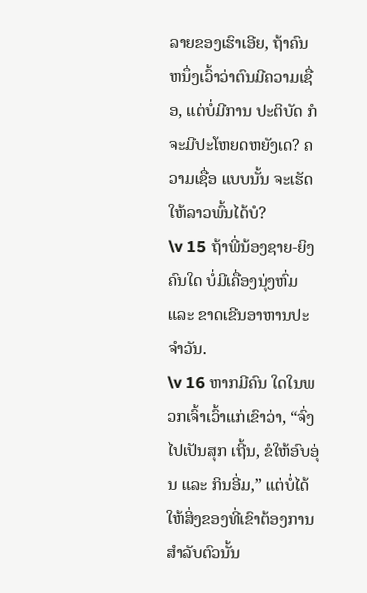ລາຍຂອງເຮົາເອີຍ, ຖ້າຄົນ ຫນຶ່ງເວົ້າວ່າຕົນມີຄວາມເຊື່ອ, ແຕ່ບໍ່ມີການ ປະຕິບັດ ກໍຈະມີປະໂຫຍດຫຍັງເດ? ຄວາມເຊື່ອ ແບບນັ້ນ ຈະເຮັດໃຫ້ລາວພົ້ນໄດ້ບໍ?
\v 15 ຖ້າພີ່ນ້ອງຊາຍ-ຍິງຄົນໃດ ບໍ່ມີເຄື່ອງນຸ່ງຫົ່ມ ແລະ ຂາດເຂີນອາຫານປະຈຳວັນ.
\v 16 ຫາກມີຄົນ ໃດໃນພວກເຈົ້າເວົ້າແກ່ເຂົາວ່າ, “ຈົ່ງໄປເປັນສຸກ ເຖີ້ນ, ຂໍໃຫ້ອົບອຸ່ນ ແລະ ກິນອີ່ມ,” ແຕ່ບໍ່ໄດ້ໃຫ້ສິ່ງຂອງທີ່ເຂົາຕ້ອງການ ສຳລັບຕົວນັ້ນ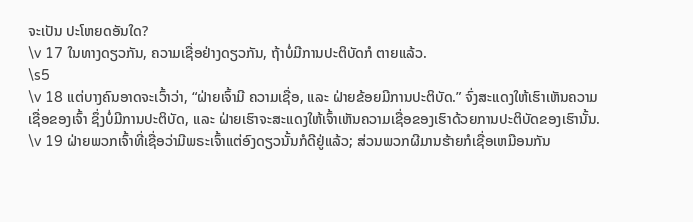ຈະເປັນ ປະໂຫຍດອັນໃດ?
\v 17 ໃນທາງດຽວກັນ, ຄວາມເຊື່ອຢ່າງດຽວກັນ, ຖ້າບໍ່ມີການປະຕິບັດກໍ ຕາຍແລ້ວ.
\s5
\v 18 ແຕ່ບາງຄົນອາດຈະເວົ້າວ່າ, “ຝ່າຍເຈົ້າມີ ຄວາມເຊື່ອ, ແລະ ຝ່າຍຂ້ອຍມີການປະຕິບັດ.” ຈົ່ງສະແດງໃຫ້ເຮົາເຫັນຄວາມເຊື່ອຂອງເຈົ້າ ຊຶ່ງບໍ່ມີການປະຕິບັດ, ແລະ ຝ່າຍເຮົາຈະສະແດງໃຫ້ເຈົ້າເຫັນຄວາມເຊື່ອຂອງເຮົາດ້ວຍການປະຕິບັດຂອງເຮົານັ້ນ.
\v 19 ຝ່າຍພວກເຈົ້າທີ່ເຊື່ອວ່າມີພຣະເຈົ້າແຕ່ອົງດຽວນັ້ນກໍດີຢູ່ແລ້ວ; ສ່ວນພວກຜີມານຮ້າຍກໍເຊື່ອເຫມືອນກັນ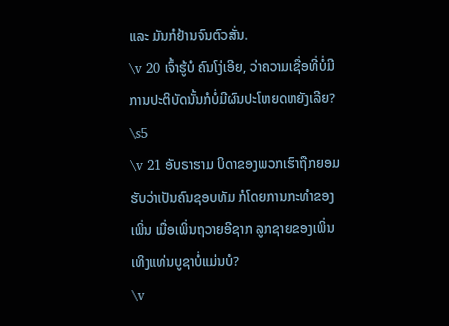ແລະ ມັນກໍຢ້ານຈົນຕົວສັ່ນ.
\v 20 ເຈົ້າຮູ້ບໍ ຄົນໂງ່ເອີຍ, ວ່າຄວາມເຊື່ອທີ່ບໍ່ມີການປະຕິບັດນັ້ນກໍບໍ່ມີຜົນປະໂຫຍດຫຍັງເລີຍ?
\s5
\v 21 ອັບຣາຮາມ ບິດາຂອງພວກເຮົາຖືກຍອມຮັບວ່າເປັນຄົນຊອບທັມ ກໍໂດຍການກະທຳຂອງເພິ່ນ ເມື່ອເພິ່ນຖວາຍອີຊາກ ລູກຊາຍຂອງເພິ່ນເທິງແທ່ນບູຊາບໍ່ແມ່ນບໍ?
\v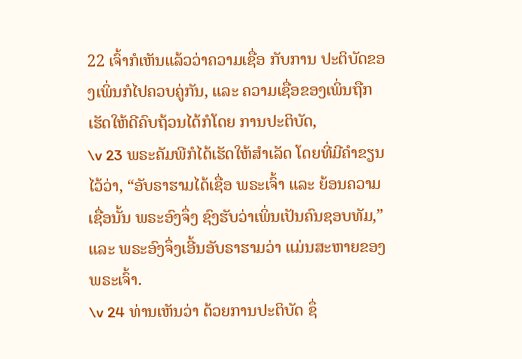22 ເຈົ້າກໍເຫັນແລ້ວວ່າຄວາມເຊື່ອ ກັບການ ປະຕິບັດຂອງເພິ່ນກໍໄປຄວບຄູ່ກັນ, ແລະ ຄວາມເຊື່ອຂອງເພິ່ນຖືກເຮັດໃຫ້ດີຄົບຖ້ວນໄດ້ກໍໂດຍ ການປະຕິບັດ,
\v 23 ພຣະຄັມພີກໍໄດ້ເຮັດໃຫ້ສຳເລັດ ໂດຍທີ່ມີຄຳຂຽນໄວ້ວ່າ, “ອັບຣາຮາມໄດ້ເຊື່ອ ພຣະເຈົ້າ ແລະ ຍ້ອນຄວາມເຊື່ອນັ້ນ ພຣະອົງຈຶ່ງ ຊົງຮັບວ່າເພິ່ນເປັນຄົນຊອບທັມ,” ແລະ ພຣະອົງຈຶ່ງເອີ້ນອັບຣາຮາມວ່າ ແມ່ນສະຫາຍຂອງພຣະເຈົ້າ.
\v 24 ທ່ານເຫັນວ່າ ດ້ວຍການປະຕິບັດ ຊຶ່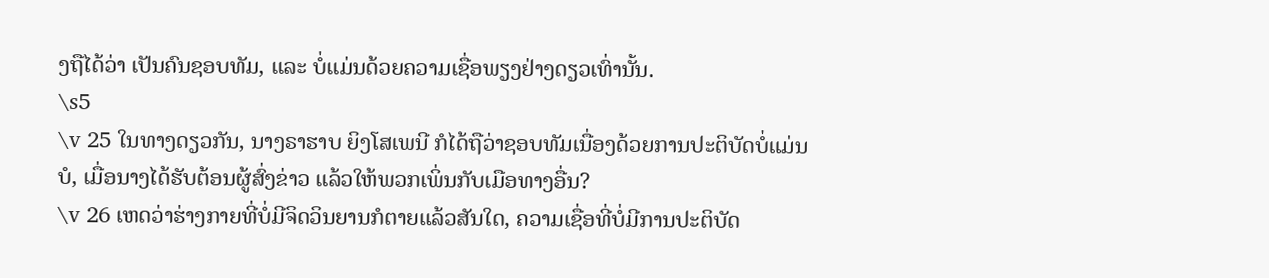ງຖືໄດ້ວ່າ ເປັນຄົນຊອບທັມ, ແລະ ບໍ່ແມ່ນດ້ວຍຄວາມເຊື່ອພຽງຢ່າງດຽວເທົ່ານັ້ນ.
\s5
\v 25 ໃນທາງດຽວກັນ, ນາງຣາຮາບ ຍິງໂສເພນີ ກໍໄດ້ຖືວ່າຊອບທັມເນື່ອງດ້ວຍການປະຕິບັດບໍ່ແມ່ນບໍ, ເມື່ອນາງໄດ້ຮັບຕ້ອນຜູ້ສົ່ງຂ່າວ ແລ້ວໃຫ້ພວກເພິ່ນກັບເມືອທາງອື່ນ?
\v 26 ເຫດວ່າຮ່າງກາຍທີ່ບໍ່ມີຈິດວິນຍານກໍຕາຍແລ້ວສັນໃດ, ຄວາມເຊື່ອທີ່ບໍ່ມີການປະຕິບັດ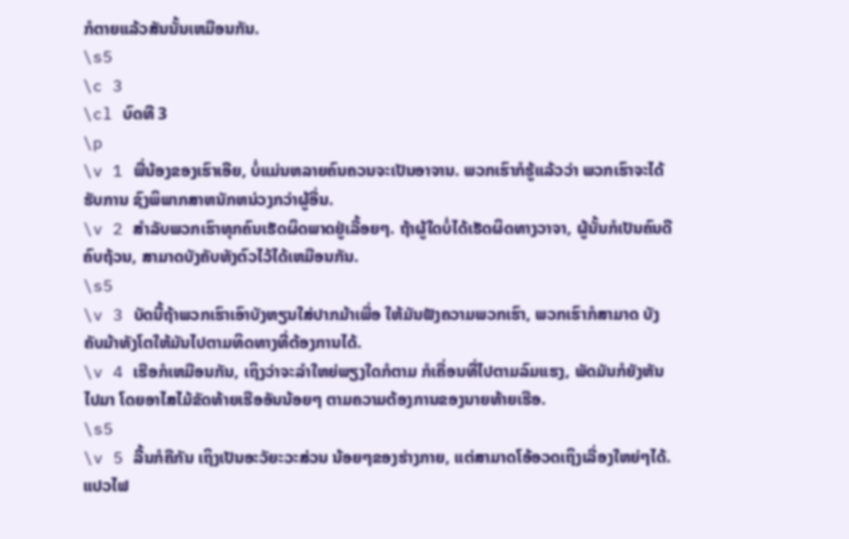ກໍຕາຍແລ້ວສັນນັ້ນເຫມືອນກັນ.
\s5
\c 3
\cl ບົດທີ 3
\p
\v 1 ພີ່ນ້ອງຂອງເຮົາເອີຍ, ບໍ່ແມ່ນຫລາຍຄົນຄວນຈະເປັນອາຈານ. ພວກເຮົາກໍຮູ້ແລ້ວວ່າ ພວກເຮົາຈະໄດ້ຮັບການ ຊົງພິພາກສາຫນັກຫນ່ວງກວ່າຜູ້ອື່ນ.
\v 2 ສຳລັບພວກເຮົາທຸກຄົນເຮັດຜິດພາດຢູ່ເລື້ອຍໆ. ຖ້າຜູ້ໃດບໍ່ໄດ້ເຮັດຜິດທາງວາຈາ, ຜູ້ນັ້ນກໍເປັນຄົນດີຄົບຖ້ວນ, ສາມາດບັງຄັບທັງຕົວໄວ້ໄດ້ເຫມືອນກັນ.
\s5
\v 3 ບັດນີ້ຖ້າພວກເຮົາເອົາບັງຫຽນໃສ່ປາກມ້າເພື່ອ ໃຫ້ມັນຟັງຄວາມພວກເຮົາ, ພວກເຮົາກໍສາມາດ ບັງຄັບມ້າທັງໂຕໃຫ້ມັນໄປຕາມທິດທາງທີ່ຕ້ອງການໄດ້.
\v 4 ເຮືອກໍເຫມືອນກັນ, ເຖິງວ່າຈະລຳໃຫຍ່ພຽງໃດກໍຕາມ ກໍເຄື່ອນທີ່ໄປຕາມລົມແຮງ, ພັດມັນກໍຍັງຫັນໄປມາ ໂດຍອາໄສໄມ້ຂັດທ້າຍເຮືອອັນນ້ອຍໆ ຕາມຄວາມຕ້ອງການຂອງນາຍທ້າຍເຮືອ.
\s5
\v 5 ລີ້ນກໍຄືກັນ ເຖິງເປັນອະວັຍະວະສ່ວນ ນ້ອຍໆຂອງຮ່າງກາຍ, ແຕ່ສາມາດໂອ້ອວດເຖິງເລື່ອງໃຫຍ່ໆໄດ້. ແປວໄຟ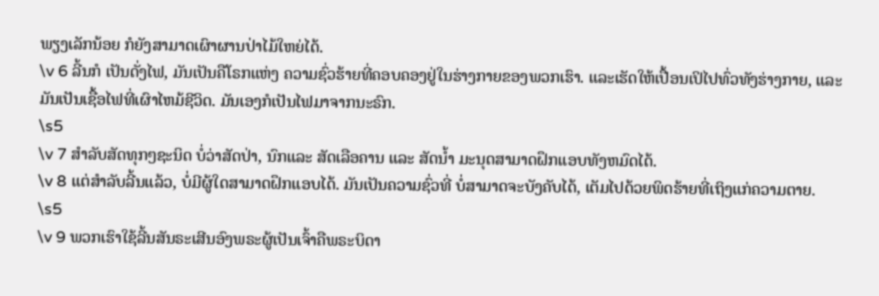ພຽງເລັກນ້ອຍ ກໍຍັງສາມາດເຜົາຜານປ່າໄມ້ໃຫຍ່ໄດ້.
\v 6 ລີ້ນກໍ ເປັນດັ່ງໄຟ, ມັນເປັນຄືໂຣກແຫ່ງ ຄວາມຊົ່ວຮ້າຍທີ່ຄອບຄອງຢູ່ໃນຮ່າງກາຍຂອງພວກເຮົາ. ແລະເຮັດໃຫ້ເປື້ອນເປິໄປທົ່ວທັງຮ່າງກາຍ, ແລະ ມັນເປັນເຊື້ອໄຟທີ່ເຜົາໄຫມ້ຊີວິດ. ມັນເອງກໍເປັນໄຟມາຈາກນະຣົກ.
\s5
\v 7 ສຳລັບສັດທຸກໆຊະນິດ ບໍ່ວ່າສັດປ່າ, ນົກແລະ ສັດເລືອຄານ ແລະ ສັດນໍ້າ ມະນຸດສາມາດຝຶກແອບທັງຫມົດໄດ້.
\v 8 ແຕ່ສຳລັບລີ້ນແລ້ວ, ບໍ່ມີຜູ້ໃດສາມາດຝຶກແອບໄດ້. ມັນເປັນຄວາມຊົ່ວທີ່ ບໍ່ສາມາດຈະບັງຄັບໄດ້, ເຕັມໄປດ້ວຍພິດຮ້າຍທີ່ເຖິງແກ່ຄວາມຕາຍ.
\s5
\v 9 ພວກເຮົາໃຊ້ລີ້ນສັນຣະເສີນອົງພຣະຜູ້ເປັນເຈົ້າຄືພຣະບິດາ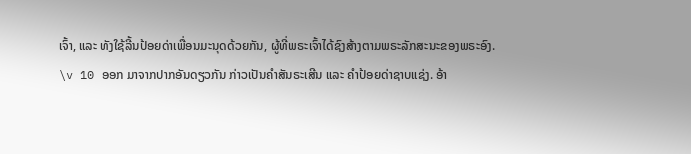ເຈົ້າ, ແລະ ທັງໃຊ້ລີ້ນປ້ອຍດ່າເພື່ອນມະນຸດດ້ວຍກັນ, ຜູ້ທີ່ພຣະເຈົ້າໄດ້ຊົງສ້າງຕາມພຣະລັກສະນະຂອງພຣະອົງ.
\v 10 ອອກ ມາຈາກປາກອັນດຽວກັນ ກ່າວເປັນຄຳສັນຣະເສີນ ແລະ ຄຳປ້ອຍດ່າຊາບແຊ່ງ. ອ້າ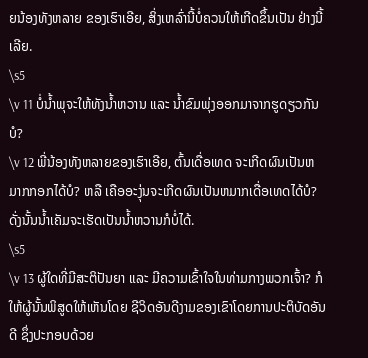ຍນ້ອງທັງຫລາຍ ຂອງເຮົາເອີຍ, ສິ່ງເຫລົ່ານີ້ບໍ່ຄວນໃຫ້ເກີດຂຶ້ນເປັນ ຢ່າງນີ້ເລີຍ.
\s5
\v 11 ບໍ່ນໍ້າພຸຈະໃຫ້ທັງນໍ້າຫວານ ແລະ ນໍ້າຂົມພຸ່ງອອກມາຈາກຮູດຽວກັນບໍ?
\v 12 ພີ່ນ້ອງທັງຫລາຍຂອງເຮົາເອີຍ, ຕົ້ນເດື່ອເທດ ຈະເກີດຜົນເປັນຫມາກກອກໄດ້ບໍ? ຫລື ເຄືອອະງຸ່ນຈະເກີດຜົນເປັນຫມາກເດື່ອເທດໄດ້ບໍ? ດັ່ງນັ້ນນໍ້າເຄັມຈະເຮັດເປັນນໍ້າຫວານກໍບໍ່ໄດ້.
\s5
\v 13 ຜູ້ໃດທີ່ມີສະຕິປັນຍາ ແລະ ມີຄວາມເຂົ້າໃຈໃນທ່າມກາງພວກເຈົ້າ? ກໍໃຫ້ຜູ້ນັ້ນພິສູດໃຫ້ເຫັນໂດຍ ຊີວິດອັນດີງາມຂອງເຂົາໂດຍການປະຕິບັດອັນດີ ຊຶ່ງປະກອບດ້ວຍ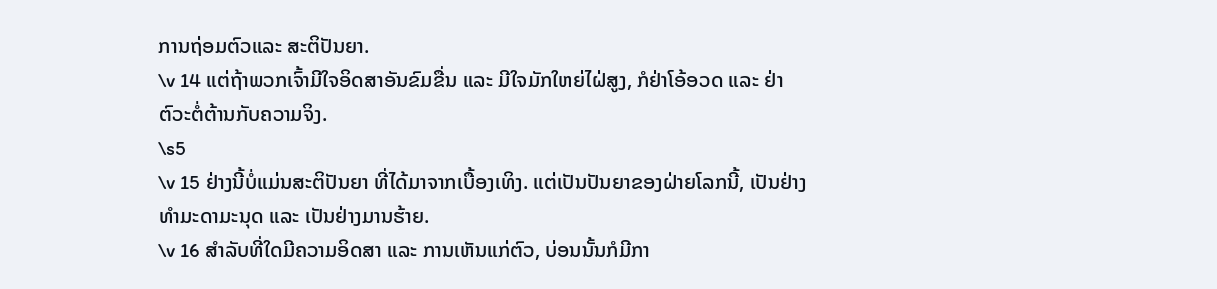ການຖ່ອມຕົວແລະ ສະຕິປັນຍາ.
\v 14 ແຕ່ຖ້າພວກເຈົ້າມີໃຈອິດສາອັນຂົມຂື່ນ ແລະ ມີໃຈມັກໃຫຍ່ໄຝ່ສູງ, ກໍຢ່າໂອ້ອວດ ແລະ ຢ່າຕົວະຕໍ່ຕ້ານກັບຄວາມຈິງ.
\s5
\v 15 ຢ່າງນີ້ບໍ່ແມ່ນສະຕິປັນຍາ ທີ່ໄດ້ມາຈາກເບື້ອງເທິງ. ແຕ່ເປັນປັນຍາຂອງຝ່າຍໂລກນີ້, ເປັນຢ່າງທຳມະດາມະນຸດ ແລະ ເປັນຢ່າງມານຮ້າຍ.
\v 16 ສຳລັບທີ່ໃດມີຄວາມອິດສາ ແລະ ການເຫັນແກ່ຕົວ, ບ່ອນນັ້ນກໍມີກາ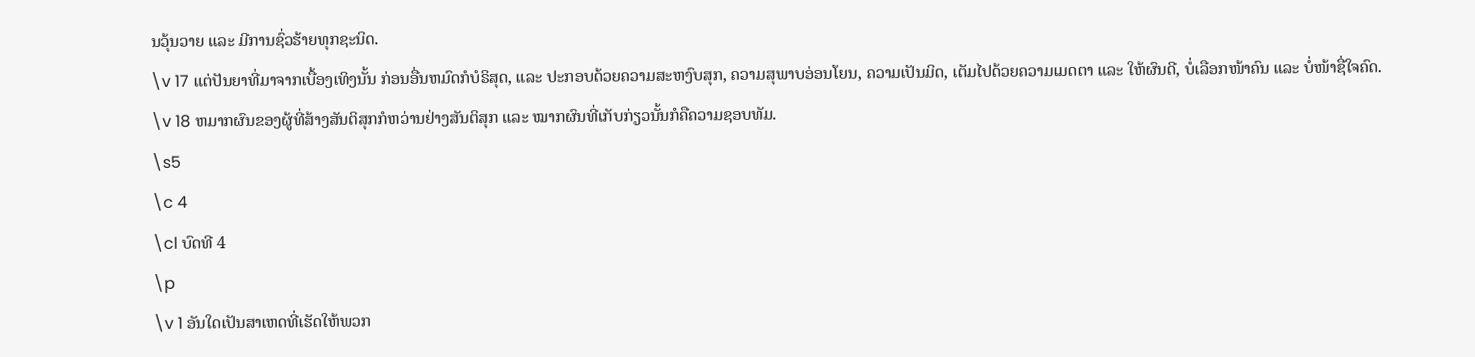ນວຸ້ນວາຍ ແລະ ມີການຊົ່ວຮ້າຍທຸກຊະນິດ.
\v 17 ແຕ່ປັນຍາທີ່ມາຈາກເບື້ອງເທິງນັ້ນ ກ່ອນອື່ນຫມົດກໍບໍຣິສຸດ, ແລະ ປະກອບດ້ວຍຄວາມສະຫງົບສຸກ, ຄວາມສຸພາບອ່ອນໂຍນ, ຄວາມເປັນມິດ, ເຕັມໄປດ້ວຍຄວາມເມດຕາ ແລະ ໃຫ້ຜົນດີ, ບໍ່ເລືອກໜ້າຄົນ ແລະ ບໍ່ໜ້າຊື່ໃຈຄົດ.
\v 18 ຫມາກຜົນຂອງຜູ້ທີ່ສ້າງສັນຕິສຸກກໍຫວ່ານຢ່າງສັນຕິສຸກ ແລະ ໝາກຜົນທີ່ເກັບກ່ຽວນັ້ນກໍຄືຄວາມຊອບທັມ.
\s5
\c 4
\cl ບົດທີ 4
\p
\v 1 ອັນໃດເປັນສາເຫດທີ່ເຮັດໃຫ້ພວກ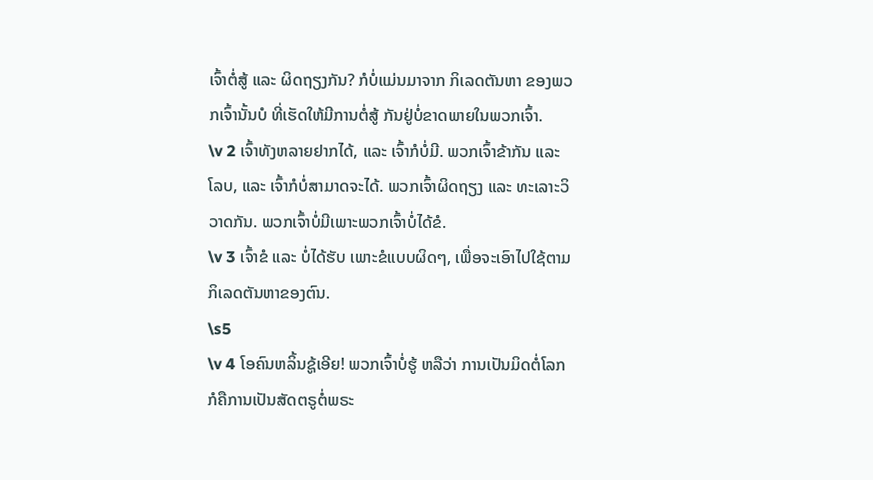ເຈົ້າຕໍ່ສູ້ ແລະ ຜິດຖຽງກັນ? ກໍບໍ່ແມ່ນມາຈາກ ກິເລດຕັນຫາ ຂອງພວກເຈົ້ານັ້ນບໍ ທີ່ເຮັດໃຫ້ມີການຕໍ່ສູ້ ກັນຢູ່ບໍ່ຂາດພາຍໃນພວກເຈົ້າ.
\v 2 ເຈົ້າທັງຫລາຍຢາກໄດ້, ແລະ ເຈົ້າກໍບໍ່ມີ. ພວກເຈົ້າຂ້າກັນ ແລະ ໂລບ, ແລະ ເຈົ້າກໍບໍ່ສາມາດຈະໄດ້. ພວກເຈົ້າຜິດຖຽງ ແລະ ທະເລາະວິວາດກັນ. ພວກເຈົ້າບໍ່ມີເພາະພວກເຈົ້າບໍ່ໄດ້ຂໍ.
\v 3 ເຈົ້າຂໍ ແລະ ບໍ່ໄດ້ຮັບ ເພາະຂໍແບບຜິດໆ, ເພື່ອຈະເອົາໄປໃຊ້ຕາມກິເລດຕັນຫາຂອງຕົນ.
\s5
\v 4 ໂອຄົນຫລິ້ນຊູ້ເອີຍ! ພວກເຈົ້າບໍ່ຮູ້ ຫລືວ່າ ການເປັນມິດຕໍ່ໂລກກໍຄືການເປັນສັດຕຣູຕໍ່ພຣະ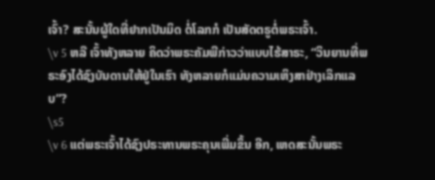ເຈົ້າ? ສະນັ້ນຜູ້ໃດທີ່ຢາກເປັນມິດ ຕໍ່ໂລກກໍ ເປັນສັດຕຣູຕໍ່ພຣະເຈົ້າ.
\v 5 ຫລື ເຈົ້າທັງຫລາຍ ຄິດວ່າພຣະຄັມພີກ່າວວ່າແບບໄຮ້ສາຣະ, “ວິນຍານທີ່ພຣະອົງໄດ້ຊົງບັນດານໃຫ້ຢູ່ໃນເຮົາ ທັງຫລາຍກໍແມ່ນຄວາມເຫິງສາຢ່າງເລິກແລບ”?
\s5
\v 6 ແຕ່ພຣະເຈົ້າໄດ້ຊົງປຣະທານພຣະຄຸນເພີ່ມຂຶ້ນ ອີກ, ເຫດສະນັ້ນພຣະ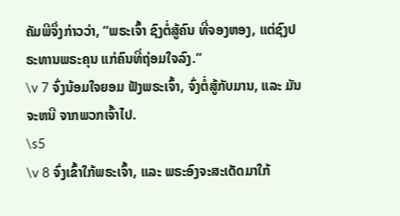ຄັມພີຈຶ່ງກ່າວວ່າ, “ພຣະເຈົ້າ ຊົງຕໍ່ສູ້ຄົນ ທີ່ຈອງຫອງ, ແຕ່ຊົງປຣະທານພຣະຄຸນ ແກ່ຄົນທີ່ຖ່ອມໃຈລົງ.”
\v 7 ຈົ່ງນ້ອມໃຈຍອມ ຟັງພຣະເຈົ້າ, ຈົ່ງຕໍ່ສູ້ກັບມານ, ແລະ ມັນຈະຫນີ ຈາກພວກເຈົ້າໄປ.
\s5
\v 8 ຈົ່ງເຂົ້າໃກ້ພຣະເຈົ້າ, ແລະ ພຣະອົງຈະສະເດັດມາໃກ້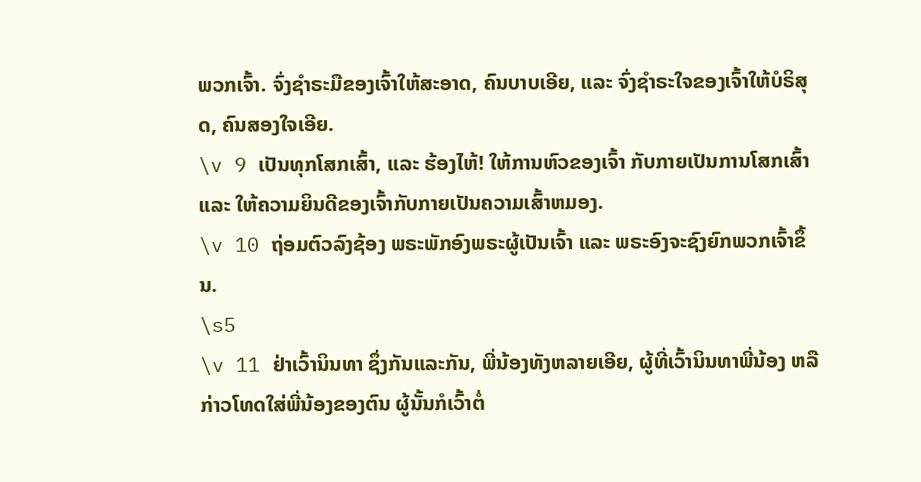ພວກເຈົ້າ. ຈົ່ງຊຳຣະມືຂອງເຈົ້າໃຫ້ສະອາດ, ຄົນບາບເອີຍ, ແລະ ຈົ່ງຊຳຣະໃຈຂອງເຈົ້າໃຫ້ບໍຣິສຸດ, ຄົນສອງໃຈເອີຍ.
\v 9 ເປັນທຸກໂສກເສົ້າ, ແລະ ຮ້ອງໄຫ້! ໃຫ້ການຫົວຂອງເຈົ້າ ກັບກາຍເປັນການໂສກເສົ້າ ແລະ ໃຫ້ຄວາມຍິນດີຂອງເຈົ້າກັບກາຍເປັນຄວາມເສົ້າຫມອງ.
\v 10 ຖ່ອມຕົວລົງຊ້ອງ ພຣະພັກອົງພຣະຜູ້ເປັນເຈົ້າ ແລະ ພຣະອົງຈະຊົງຍົກພວກເຈົ້າຂຶ້ນ.
\s5
\v 11 ຢ່າເວົ້ານິນທາ ຊຶ່ງກັນແລະກັນ, ພີ່ນ້ອງທັງຫລາຍເອີຍ, ຜູ້ທີ່ເວົ້ານິນທາພີ່ນ້ອງ ຫລື ກ່າວໂທດໃສ່ພີ່ນ້ອງຂອງຕົນ ຜູ້ນັ້ນກໍເວົ້າຕໍ່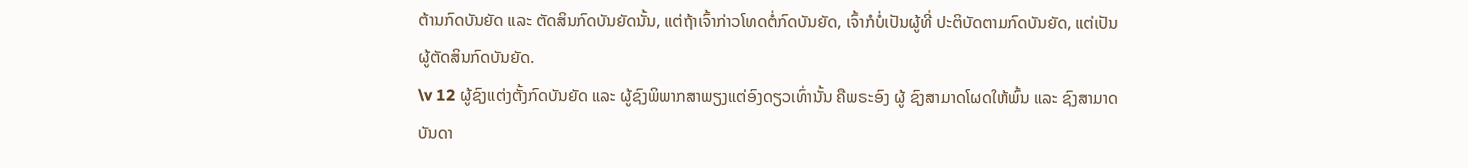ຕ້ານກົດບັນຍັດ ແລະ ຕັດສິນກົດບັນຍັດນັ້ນ, ແຕ່ຖ້າເຈົ້າກ່າວໂທດຕໍ່ກົດບັນຍັດ, ເຈົ້າກໍບໍ່ເປັນຜູ້ທີ່ ປະຕິບັດຕາມກົດບັນຍັດ, ແຕ່ເປັນຜູ້ຕັດສິນກົດບັນຍັດ.
\v 12 ຜູ້ຊົງແຕ່ງຕັ້ງກົດບັນຍັດ ແລະ ຜູ້ຊົງພິພາກສາພຽງແຕ່ອົງດຽວເທົ່ານັ້ນ ຄືພຣະອົງ ຜູ້ ຊົງສາມາດໂຜດໃຫ້ພົ້ນ ແລະ ຊົງສາມາດບັນດາ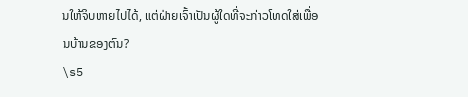ນໃຫ້ຈິບຫາຍໄປໄດ້, ແຕ່ຝ່າຍເຈົ້າເປັນຜູ້ໃດທີ່ຈະກ່າວໂທດໃສ່ເພື່ອນບ້ານຂອງຕົນ?
\s5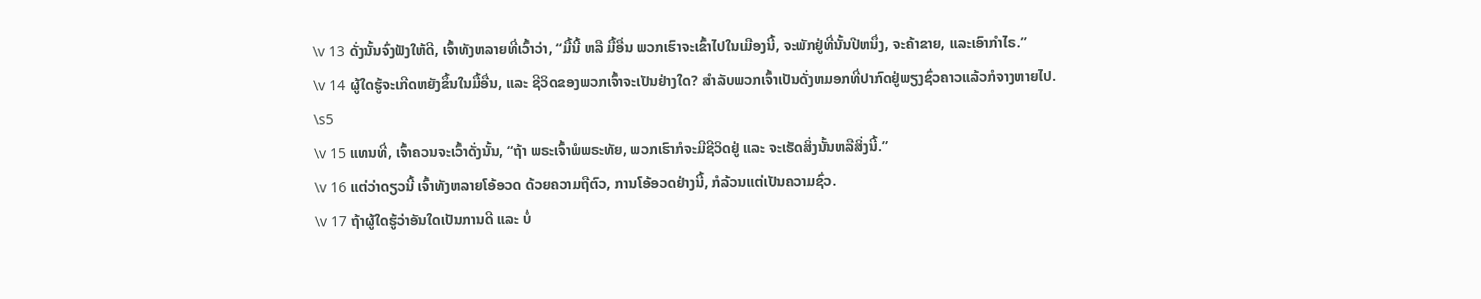\v 13 ດັ່ງນັ້ນຈົ່ງຟັງໃຫ້ດີ, ເຈົ້າທັງຫລາຍທີ່ເວົ້າວ່າ, “ມື້ນີ້ ຫລື ມື້ອື່ນ ພວກເຮົາຈະເຂົ້າໄປໃນເມືອງນີ້, ຈະພັກຢູ່ທີ່ນັ້ນປີຫນຶ່ງ, ຈະຄ້າຂາຍ, ແລະເອົາກຳໄຣ.”
\v 14 ຜູ້ໃດຮູ້ຈະເກີດຫຍັງຂຶ້ນໃນມື້ອື່ນ, ແລະ ຊີວິດຂອງພວກເຈົ້າຈະເປັນຢ່າງໃດ? ສຳລັບພວກເຈົ້າເປັນດັ່ງຫມອກທີ່ປາກົດຢູ່ພຽງຊົ່ວຄາວແລ້ວກໍຈາງຫາຍໄປ.
\s5
\v 15 ແທນທີ່, ເຈົ້າຄວນຈະເວົ້າດັ່ງນັ້ນ, “ຖ້າ ພຣະເຈົ້າພໍພຣະທັຍ, ພວກເຮົາກໍຈະມີຊີວິດຢູ່ ແລະ ຈະເຮັດສິ່ງນັ້ນຫລືສິ່ງນີ້.”
\v 16 ແຕ່ວ່າດຽວນີ້ ເຈົ້າທັງຫລາຍໂອ້ອວດ ດ້ວຍຄວາມຖືຕົວ, ການໂອ້ອວດຢ່າງນີ້, ກໍລ້ວນແຕ່ເປັນຄວາມຊົ່ວ.
\v 17 ຖ້າຜູ້ໃດຮູ້ວ່າອັນໃດເປັນການດີ ແລະ ບໍ່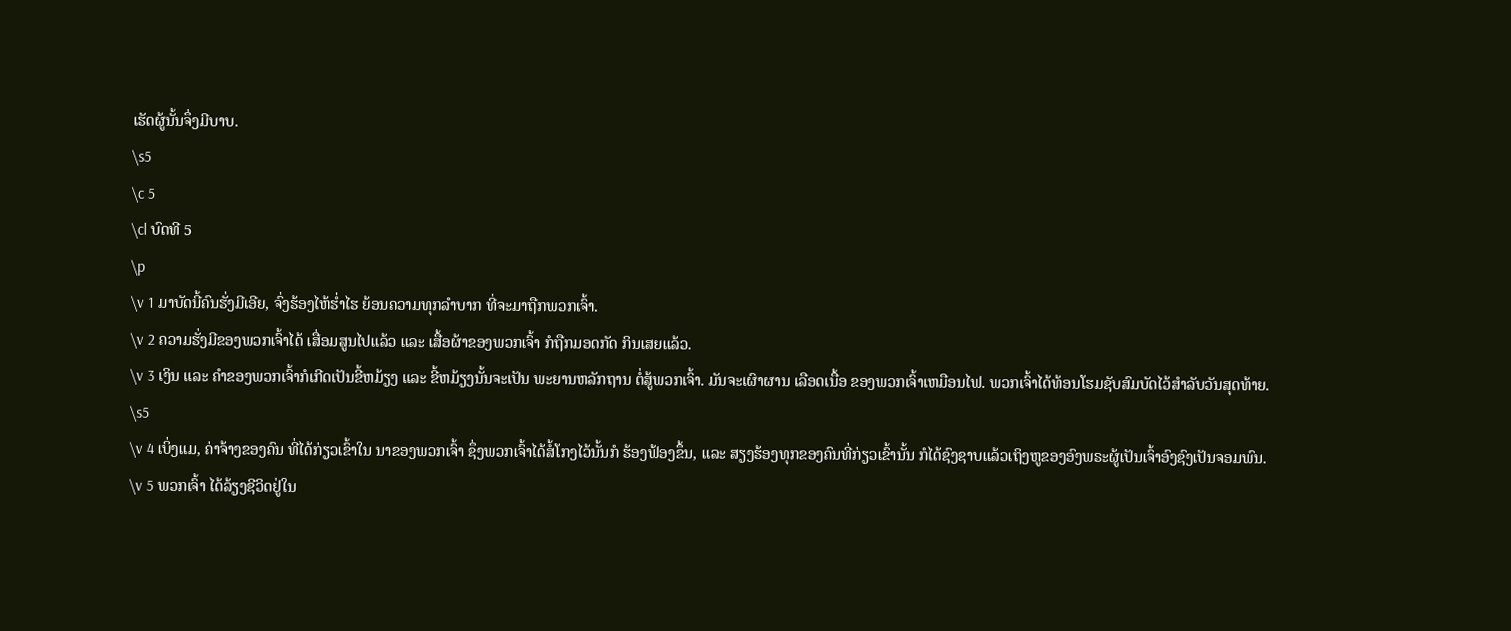ເຮັດຜູ້ນັ້ນຈຶ່ງມີບາບ.
\s5
\c 5
\cl ບົດທີ 5
\p
\v 1 ມາບັດນີ້ຄົນຮັ່ງມີເອີຍ, ຈົ່ງຮ້ອງໄຫ້ຮໍ່າໄຮ ຍ້ອນຄວາມທຸກລຳບາກ ທີ່ຈະມາຖືກພວກເຈົ້າ.
\v 2 ຄວາມຮັ່ງມີຂອງພວກເຈົ້າໄດ້ ເສື່ອມສູນໄປແລ້ວ ແລະ ເສື້ອຜ້າຂອງພວກເຈົ້າ ກໍຖືກມອດກັດ ກິນເສຍແລ້ວ.
\v 3 ເງິນ ແລະ ຄຳຂອງພວກເຈົ້າກໍເກີດເປັນຂີ້ຫມ້ຽງ ແລະ ຂີ້ຫມ້ຽງນັ້ນຈະເປັນ ພະຍານຫລັກຖານ ຕໍ່ສູ້ພວກເຈົ້າ. ມັນຈະເຜົາຜານ ເລືອດເນື້ອ ຂອງພວກເຈົ້າເຫມືອນໄຟ. ພວກເຈົ້າໄດ້ທ້ອນໂຮມຊັບສົມບັດໄວ້ສຳລັບວັນສຸດທ້າຍ.
\s5
\v 4 ເບິ່ງແມ, ຄ່າຈ້າງຂອງຄົນ ທີ່ໄດ້ກ່ຽວເຂົ້າໃນ ນາຂອງພວກເຈົ້າ ຊຶ່ງພວກເຈົ້າໄດ້ສໍ້ໂກງໄວ້ນັ້ນກໍ ຮ້ອງຟ້ອງຂຶ້ນ, ແລະ ສຽງຮ້ອງທຸກຂອງຄົນທີ່ກ່ຽວເຂົ້ານັ້ນ ກໍໄດ້ຊົງຊາບແລ້ວເຖິງຫູຂອງອົງພຣະຜູ້ເປັນເຈົ້າອົງຊົງເປັນຈອມພົນ.
\v 5 ພວກເຈົ້າ ໄດ້ລ້ຽງຊີວິດຢູ່ໃນ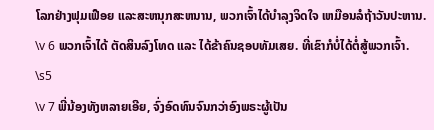ໂລກຢ່າງຟຸມເຟືອຍ ແລະສະຫນຸກສະຫນານ, ພວກເຈົ້າໄດ້ບຳລຸງຈິດໃຈ ເຫມືອນລໍຖ້າວັນປະຫານ.
\v 6 ພວກເຈົ້າໄດ້ ຕັດສິນລົງໂທດ ແລະ ໄດ້ຂ້າຄົນຊອບທັມເສຍ. ທີ່ເຂົາກໍບໍ່ໄດ້ຕໍ່ສູ້ພວກເຈົ້າ.
\s5
\v 7 ພີ່ນ້ອງທັງຫລາຍເອີຍ, ຈົ່ງອົດທົນຈົນກວ່າອົງພຣະຜູ້ເປັນ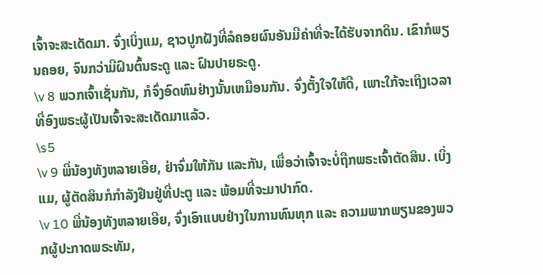ເຈົ້າຈະສະເດັດມາ. ຈົ່ງເບິ່ງແມ, ຊາວປູກຝັງທີ່ລໍຄອຍຜົນອັນມີຄ່າທີ່ຈະໄດ້ຮັບຈາກດິນ. ເຂົາກໍພຽນຄອຍ, ຈົນກວ່າມີຝົນຕົ້ນຣະດູ ແລະ ຝົນປາຍຣະດູ.
\v 8 ພວກເຈົ້າເຊັ່ນກັນ, ກໍຈົ່ງອົດທົນຢ່າງນັ້ນເຫມືອນກັນ. ຈົ່ງຕັ້ງໃຈໃຫ້ດີ, ເພາະໃກ້ຈະເຖິງເວລາທີ່ອົງພຣະຜູ້ເປັນເຈົ້າຈະສະເດັດມາແລ້ວ.
\s5
\v 9 ພີ່ນ້ອງທັງຫລາຍເອີຍ, ຢ່າຈົ່ມໃຫ້ກັນ ແລະກັນ, ເພື່ອວ່າເຈົ້າຈະບໍ່ຖືກພຣະເຈົ້າຕັດສິນ. ເບິ່ງແມ, ຜູ້ຕັດສິນກໍກຳລັງຢືນຢູ່ທີ່ປະຕູ ແລະ ພ້ອມທີ່ຈະມາປາກົດ.
\v 10 ພີ່ນ້ອງທັງຫລາຍເອີຍ, ຈົ່ງເອົາແບບຢ່າງໃນການທົນທຸກ ແລະ ຄວາມພາກພຽນຂອງພວກຜູ້ປະກາດພຣະທັມ,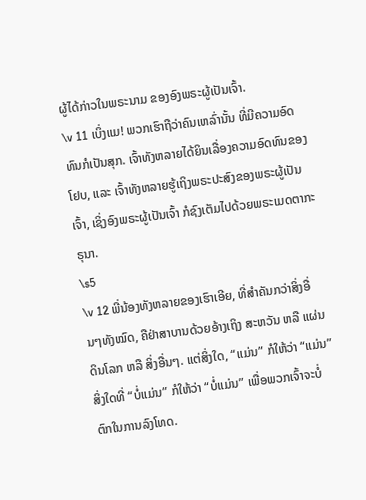ຜູ້ໄດ້ກ່າວໃນພຣະນາມ ຂອງອົງພຣະຜູ້ເປັນເຈົ້າ.
\v 11 ເບິ່ງແມ! ພວກເຮົາຖືວ່າຄົນເຫລົ່ານັ້ນ ທີ່ມີຄວາມອົດທົນກໍເປັນສຸກ. ເຈົ້າທັງຫລາຍໄດ້ຍິນເລື່ອງຄວາມອົດທົນຂອງໂຢບ, ແລະ ເຈົ້າທັງຫລາຍຮູ້ເຖິງພຣະປະສົງຂອງພຣະຜູ້ເປັນເຈົ້າ, ເຊິ່ງອົງພຣະຜູ້ເປັນເຈົ້າ ກໍຊົງເຕັມໄປດ້ວຍພຣະເມດຕາກະຣຸນາ.
\s5
\v 12 ພີ່ນ້ອງທັງຫລາຍຂອງເຮົາເອີຍ, ທີ່ສຳຄັນກວ່າສິ່ງອື່ນໆທັງໝົດ, ຄືຢ່າສາບານດ້ວຍອ້າງເຖິງ ສະຫວັນ ຫລື ແຜ່ນດິນໂລກ ຫລື ສິ່ງອື່ນໆ. ແຕ່ສິ່ງໃດ, “ແມ່ນ” ກໍໃຫ້ວ່າ “ແມ່ນ” ສິ່ງໃດທີ່ “ບໍ່ແມ່ນ” ກໍໃຫ້ວ່າ “ບໍ່ແມ່ນ” ເພື່ອພວກເຈົ້າຈະບໍ່ຕົກໃນການລົງໂທດ.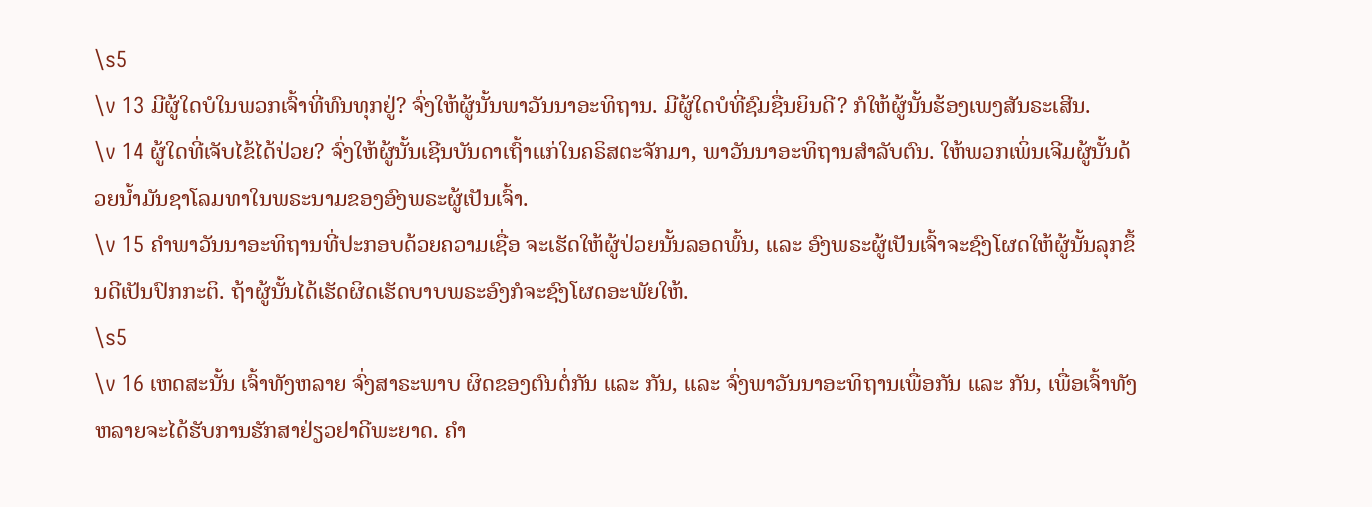\s5
\v 13 ມີຜູ້ໃດບໍໃນພວກເຈົ້າທີ່ທົນທຸກຢູ່? ຈົ່ງໃຫ້ຜູ້ນັ້ນພາວັນນາອະທິຖານ. ມີຜູ້ໃດບໍທີ່ຊົມຊື່ນຍິນດີ? ກໍໃຫ້ຜູ້ນັ້ນຮ້ອງເພງສັນຣະເສີນ.
\v 14 ຜູ້ໃດທີ່ເຈັບໄຂ້ໄດ້ປ່ວຍ? ຈົ່ງໃຫ້ຜູ້ນັ້ນເຊີນບັນດາເຖົ້າແກ່ໃນຄຣິສຕະຈັກມາ, ພາວັນນາອະທິຖານສຳລັບຕົນ. ໃຫ້ພວກເພິ່ນເຈີມຜູ້ນັ້ນດ້ວຍນໍ້າມັນຊາໂລມທາໃນພຣະນາມຂອງອົງພຣະຜູ້ເປັນເຈົ້າ.
\v 15 ຄຳພາວັນນາອະທິຖານທີ່ປະກອບດ້ວຍຄວາມເຊື່ອ ຈະເຮັດໃຫ້ຜູ້ປ່ວຍນັ້ນລອດພົ້ນ, ແລະ ອົງພຣະຜູ້ເປັນເຈົ້າຈະຊົງໂຜດໃຫ້ຜູ້ນັ້ນລຸກຂຶ້ນດີເປັນປົກກະຕິ. ຖ້າຜູ້ນັ້ນໄດ້ເຮັດຜິດເຮັດບາບພຣະອົງກໍຈະຊົງໂຜດອະພັຍໃຫ້.
\s5
\v 16 ເຫດສະນັ້ນ ເຈົ້າທັງຫລາຍ ຈົ່ງສາຣະພາບ ຜິດຂອງຕົນຕໍ່ກັນ ແລະ ກັນ, ແລະ ຈົ່ງພາວັນນາອະທິຖານເພື່ອກັນ ແລະ ກັນ, ເພື່ອເຈົ້າທັງຫລາຍຈະໄດ້ຮັບການຮັກສາຢ່ຽວຢາດີພະຍາດ. ຄຳ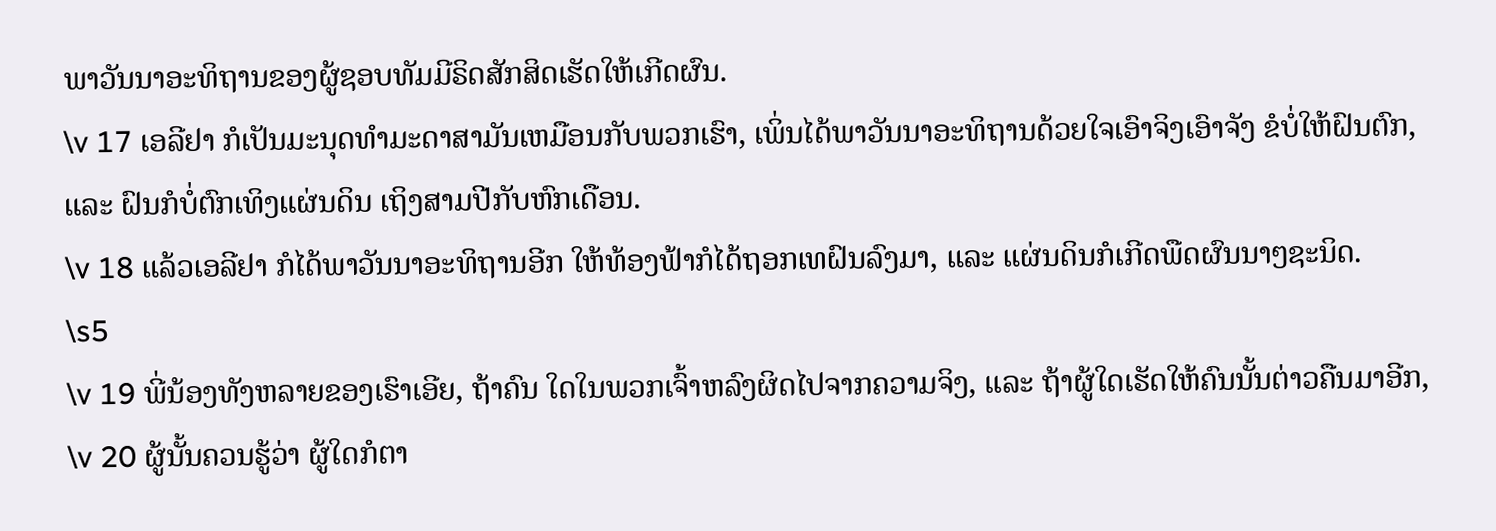ພາວັນນາອະທິຖານຂອງຜູ້ຊອບທັມມີຣິດສັກສິດເຮັດໃຫ້ເກີດຜົນ.
\v 17 ເອລີຢາ ກໍເປັນມະນຸດທຳມະດາສາມັນເຫມືອນກັບພວກເຮົາ, ເພິ່ນໄດ້ພາວັນນາອະທິຖານດ້ວຍໃຈເອົາຈິງເອົາຈັງ ຂໍບໍ່ໃຫ້ຝົນຕົກ, ແລະ ຝົນກໍບໍ່ຕົກເທິງແຜ່ນດິນ ເຖິງສາມປີກັບຫົກເດືອນ.
\v 18 ແລ້ວເອລີຢາ ກໍໄດ້ພາວັນນາອະທິຖານອີກ ໃຫ້ທ້ອງຟ້າກໍໄດ້ຖອກເທຝົນລົງມາ, ແລະ ແຜ່ນດິນກໍເກີດພືດຜົນນາໆຊະນິດ.
\s5
\v 19 ພີ່ນ້ອງທັງຫລາຍຂອງເຮົາເອີຍ, ຖ້າຄົນ ໃດໃນພວກເຈົ້າຫລົງຜິດໄປຈາກຄວາມຈິງ, ແລະ ຖ້າຜູ້ໃດເຮັດໃຫ້ຄົນນັ້ນຕ່າວຄືນມາອີກ,
\v 20 ຜູ້ນັ້ນຄວນຮູ້ວ່າ ຜູ້ໃດກໍຕາ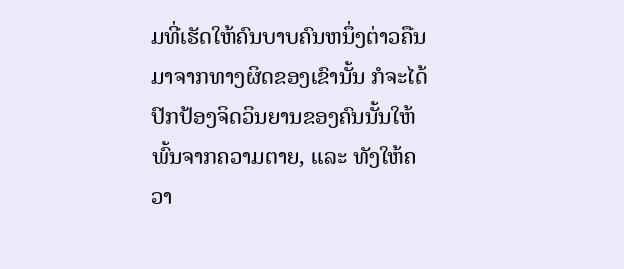ມທີ່ເຮັດໃຫ້ຄົນບາບຄົນຫນຶ່ງຕ່າວຄືນມາຈາກທາງຜິດຂອງເຂົານັ້ນ ກໍຈະໄດ້ປົກປ້ອງຈິດວິນຍານຂອງຄົນນັ້ນໃຫ້ພົ້ນຈາກຄວາມຕາຍ, ແລະ ທັງໃຫ້ຄວາ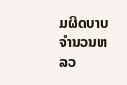ມຜິດບາບຈຳນວນຫລວ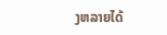ງຫລາຍໄດ້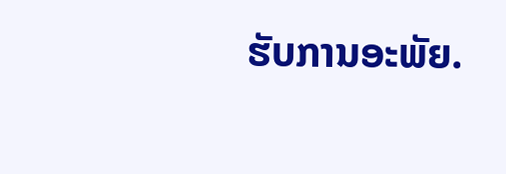ຮັບການອະພັຍ.